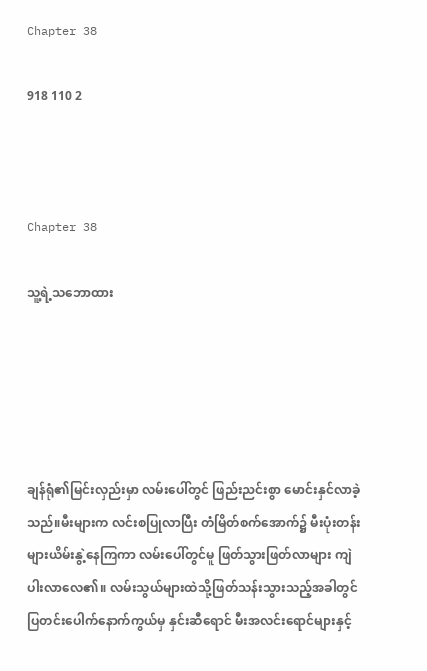Chapter 38

918 110 2



Chapter 38

သူ့ရဲ့သဘောထား





ချန်ရုံ၏မြင်းလှည်းမှာ လမ်းပေါ်တွင် ဖြည်းညင်းစွာ မောင်းနှင်လာခဲ့သည်။မီးများက လင်းစပြုလာပြီး တံမြိတ်စက်အောက်၌ မီးပုံးတန်းများယိမ်းနွဲ့နေကြကာ လမ်းပေါ်တွင်မူ ဖြတ်သွားဖြတ်လာများ ကျဲပါးလာလေ၏။ လမ်းသွယ်များထဲသို့ဖြတ်သန်းသွားသည့်အခါတွင်ပြတင်းပေါက်နောက်ကွယ်မှ နှင်းဆီရောင် မီးအလင်း‌ရောင်များနှင့်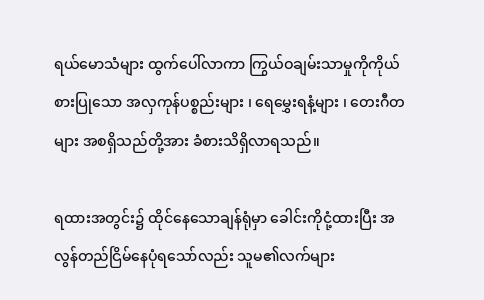ရယ်မောသံများ ထွက်ပေါ်လာကာ ကြွယ်ဝချမ်းသာမှုကိုကိုယ်စားပြုသော အလှကုန်ပစ္စည်းများ ၊ ရေမွှေးရနံ့များ ၊ တေးဂီတများ အစရှိသည်တို့အား ခံစားသိရှိလာရသည်။

ရထားအတွင်း၌ ထိုင်နေသောချန်ရုံမှာ ခေါင်းကိုငုံ့ထားပြီး အလွန်တည်ငြိမ်နေပုံရသော်လည်း သူမ၏လက်များ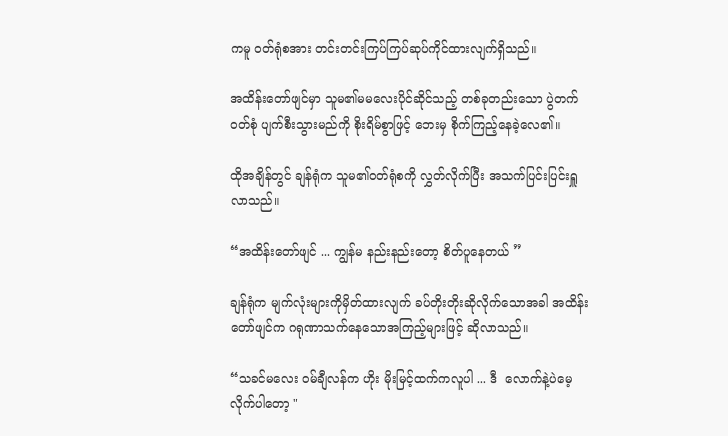ကမူ ဝတ်ရုံစအား တင်းတင်းကြပ်ကြပ်ဆုပ်ကိုင်ထားလျက်ရှိသည်။

အထိန်းတော်ဖျင်မှာ သူမ၏မမလေးပိုင်ဆိုင်သည့် တစ်ခုတည်းသော ပွဲတက်ဝတ်စုံ ပျက်စီးသွားမည်ကို စိုးရိမ်စွာဖြင့် ဘေးမှ စိုက်ကြည့်နေခဲ့လေ၏။

ထိုအချိန်တွင် ချန်ရုံက သူမ၏ဝတ်ရုံစကို လွှတ်လိုက်ပြီး အသက်ပြင်းပြင်းရှူလာသည်။

“အထိန်းတော်ဖျင် ... ကျွန်မ နည်းနည်းတော့ စိတ်ပူနေတယ် ”

ချန်ရုံက မျက်လုံးများကိုမှိတ်ထားလျက် ခပ်တိုးတိုးဆိုလိုက်သောအခါ အထိန်းတော်ဖျင်က ဂရုဏာသက်နေ‌သောအကြည့်များဖြင့် ဆိုလာသည်။

“သခင်မလေး ဝမ်ချီလန်က ဟိုး မိုးမြင့်ထက်ကလူပါ ... ဒီ  လောက်နဲ့ပဲမေ့လိုက်ပါတော့ "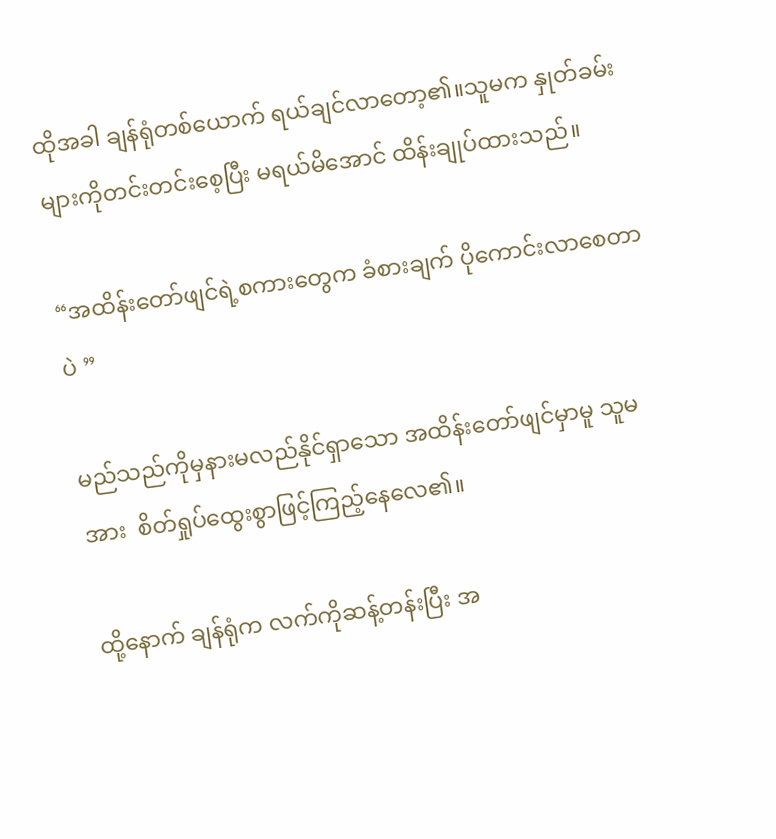ထိုအခါ ချန်ရုံတစ်ယောက် ရယ်ချင်လာတော့၏။သူမက နှုတ်ခမ်းများကိုတင်းတင်းစေ့ပြီး မရယ်မိအောင် ထိန်းချုပ်ထားသည်။

“အထိန်းတော်ဖျင်ရဲ့စကားတွေက ခံစားချက် ပိုကောင်းလာစေတာပဲ ”

မည်သည်ကိုမှနားမလည်နိုင်ရှာသော အထိန်းတော်ဖျင်မှာမူ သူမအား  စိတ်ရှုပ်ထွေးစွာဖြင့်ကြည့်နေလေ၏။

ထို့နောက် ချန်ရုံက လက်ကိုဆန့်တန်းပြီး အ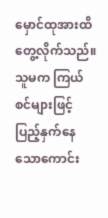မှောင်ထုအားထိတွေ့လိုက်သည်။သူမက ကြယ်စင်များဖြင့်ပြည့်နှက်နေသောကောင်း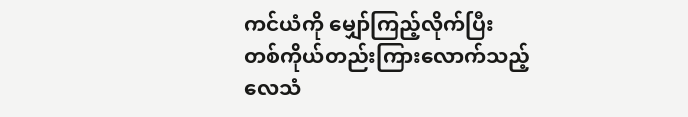ကင်ယံကို မျှော်ကြည့်လိုက်ပြီး တစ်ကိုယ်တည်းကြားလောက်သည့်လေသံ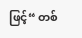ဖြင့်“ တစ်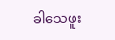ခါသေဖူး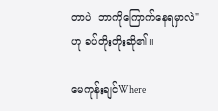တာပဲ  ဘာကိုကြောက်နေရမှာလဲ"  ဟု ခပ်တိုးတိုးဆို၏။

မေကုန်းချင်Where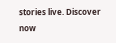stories live. Discover now